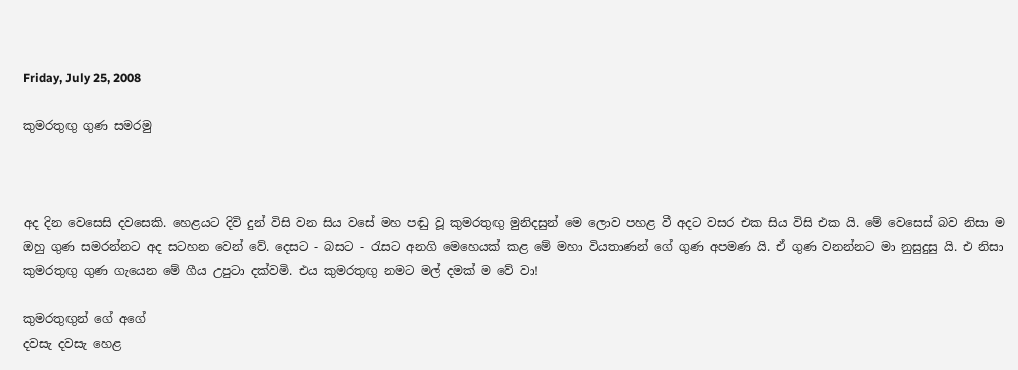Friday, July 25, 2008

කුමරතුඟු ගුණ සමරමු



අද දින වෙසෙසි දවසෙකි. හෙළයට දිවි දුන් විසි වන සිය වසේ මහ පඬු වූ කුමරතුඟු මුනිදසුන් මෙ ලොව පහළ වී අදට වසර එක සිය විසි එක යි. මේ වෙසෙස් බව නිසා ම ඔහු ගුණ සමරන්නට අද සටහන වෙන් වේ. දෙසට - බසට - රැසට අනගි මෙහෙයක් කළ මේ මහා වියතාණන් ගේ ගුණ අපමණ යි. ඒ ගුණ වනන්නට මා නුසුදුසු යි. එ නිසා කුමරතුඟු ගුණ ගැයෙන මේ ගීය උපුටා දක්වමි. එය කුමරතුඟු නමට මල් දමක් ම වේ වා!

කුමරතුඟුන් ගේ අගේ
දවසැ දවසැ හෙළ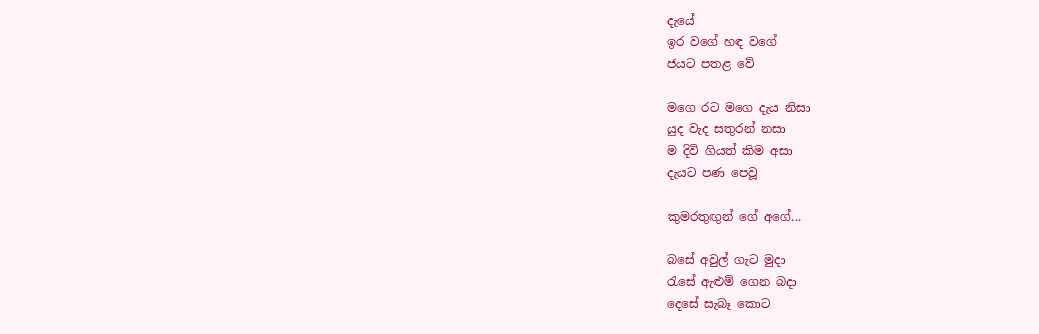දැයේ
ඉර වගේ හඳ වගේ
ජයට පතළ වේ

මගෙ රට මගෙ දැය නිසා
යුද වැද සතුරන් නසා
ම දිවි ගියත් කිම අසා
දැයට පණ පෙවූ

කුමරතුඟුන් ගේ අගේ...

බසේ අවුල් ගැට මුදා
රැසේ ඇළුම් ගෙන බදා
දෙසේ සැබෑ කොට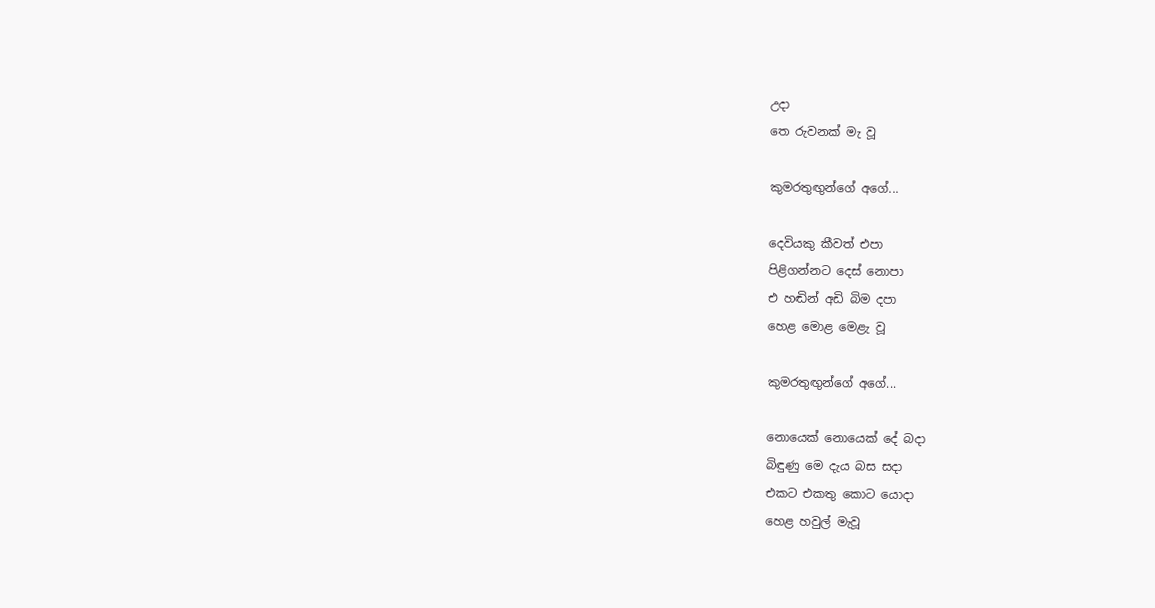උදා
තෙ රුවනක් මැ වූ

කුමරතුඟුන්ගේ අගේ...

දෙවියකු කීවත් එපා
පිළිගන්නට දෙස් නොපා
එ හඬින් අඩි බිම දපා
හෙළ මොළ මෙළැ වූ

කුමරතුඟුන්ගේ අගේ...

නොයෙක් නොයෙක් දේ බදා
බිඳුණු මෙ දැය බස සදා
එකට එකතු කොට යොදා
හෙළ හවුල් මැවූ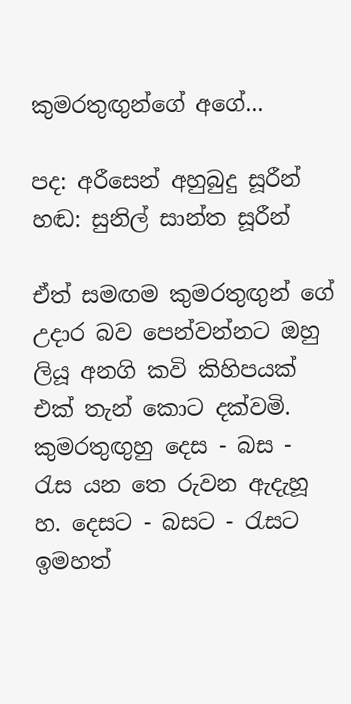කුමරතුඟුන්ගේ අගේ...

පද: අරීසෙන් අහුබුදු සූරීන්
හඬ: සුනිල් සාන්ත සූරීන්

ඒත් සමඟම කුමරතුඟුන් ගේ උදාර බව පෙන්වන්නට ඔහු ලියූ අනගි කවි කිහිපයක් එක් තැන් කොට දක්වමි. කුමරතුඟුහු දෙස - බස - රැස යන තෙ රුවන ඇදැහූ හ. දෙසට - බසට - රැසට ඉමහත්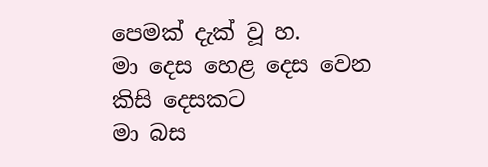පෙමක් දැක් වූ හ.
මා දෙස හෙළ දෙස වෙන කිසි දෙසකට
මා බස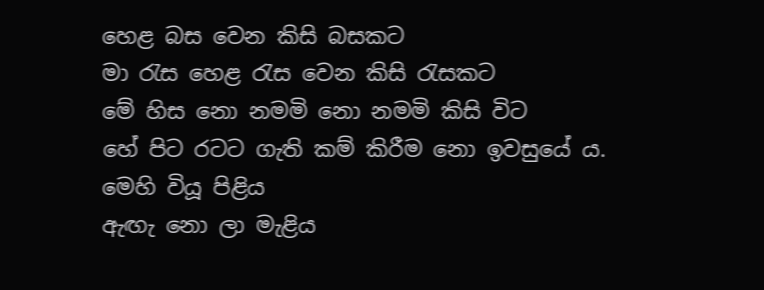හෙළ බස වෙන කිසි බසකට
මා රැස හෙළ රැස වෙන කිසි රැසකට
මේ හිස නො නමමි නො නමමි කිසි විට
හේ පිට රටට ගැති කම් කිරීම නො ඉවසුයේ ය.
මෙහි වියූ පිළිය
ඇඟැ නො ලා මැළිය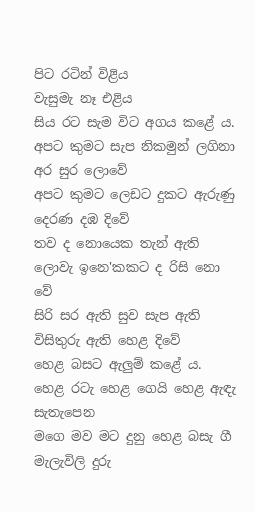පිට රටින් විළිය
වැසුමැ නෑ එළිය
සිය රට සැම විට අගය කළේ ය.
අපට කුමට සැප නිකමුන් ලගිනා අර සුර ලොවේ
අපට කුමට ලෙඩට දුකට ඇරුණු දෙරණ දඹ දිවේ
තව ද නොයෙක තැන් ඇති ලොවැ ඉනෙ'කකට ද රිසි නො වේ
සිරි සර ඇති සුව සැප ඇති විසිතුරු ඇති හෙළ දිවේ
හෙළ බසට ඇලුම් කළේ ය.
හෙළ රටැ හෙළ ගෙයි හෙළ ඇඳැ සැතැපෙන
මගෙ මව මට දුනු හෙළ බසැ ගී
මැලැවිලි දුරු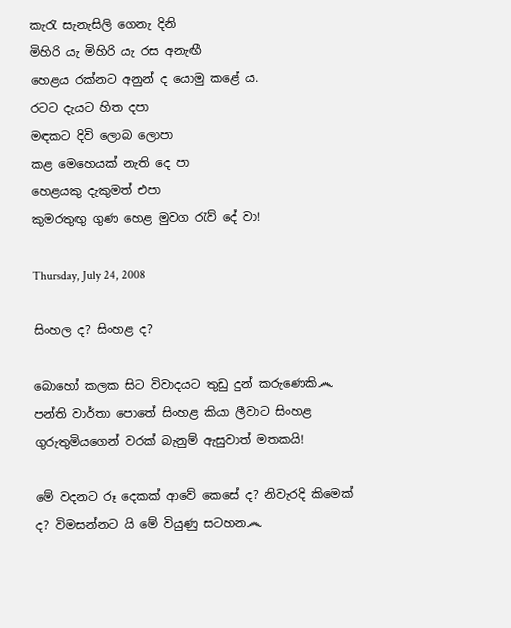කැරැ සැනැසිලි ගෙනැ දිනි
මිහිරි යැ මිහිරි යැ රස අනැඟී
හෙළය රක්නට අනුන් ද යොමු කළේ ය.
රටට දැයට හිත දපා
මඳකට දිවි ලොබ ලොපා
කළ මෙහෙයක් නැති දෙ පා
හෙළයකු දැකුමත් එපා
කුමරතුඟු ගුණ හෙළ මුවග රැව් දේ වා!

Thursday, July 24, 2008

සිංහල ද? සිංහළ ද?

බොහෝ කලක සිට විවාදයට තුඩු දුන් කරුණෙකි෴ පන්ති වාර්තා පොතේ සිංහළ කියා ලීවාට සිංහළ ගුරුතුමියගෙන් වරක් බැනුම් ඇසුවාත් මතකයි!

මේ වදනට රූ දෙකක් ආවේ කෙසේ ද? නිවැරදි කිමෙක් ද? විමසන්නට යි මේ වියුණු සටහන෴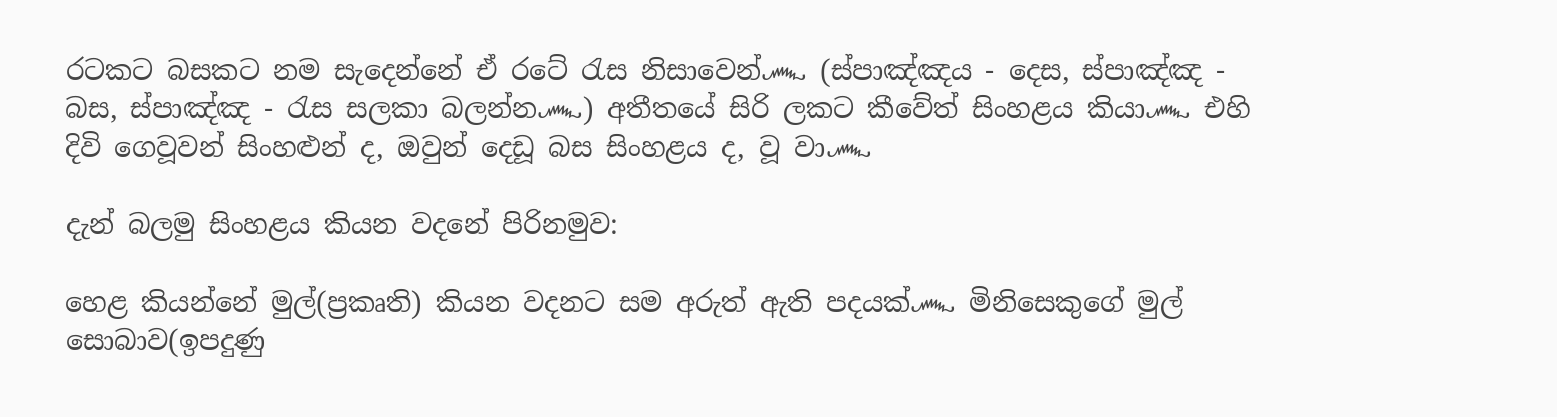රටකට බසකට නම සැදෙන්නේ ඒ රටේ රැස නිසාවෙන්෴ (ස්පාඤ්ඤය - දෙස, ස්පාඤ්ඤ - බස, ස්පාඤ්ඤ - රැස සලකා බලන්න෴) අතීතයේ සිරි ලකට කීවේත් සිංහළය කියා෴ එහි දිවි ගෙවූවන් සිංහළුන් ද, ඔවුන් දෙඩූ බස සිංහළය ද, වූ වා෴

දැන් බලමු සිංහළය කියන වදනේ පිරිනමුව:

හෙළ කියන්නේ මුල්(ප්‍රකෘති) කියන වදනට සම අරුත් ඇති පදයක්෴ මිනිසෙකුගේ මුල් සොබාව(ඉපදුණු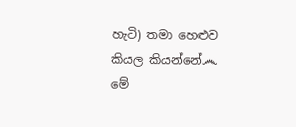හැටි) තමා හෙළුව කියල කියන්නේ෴ මේ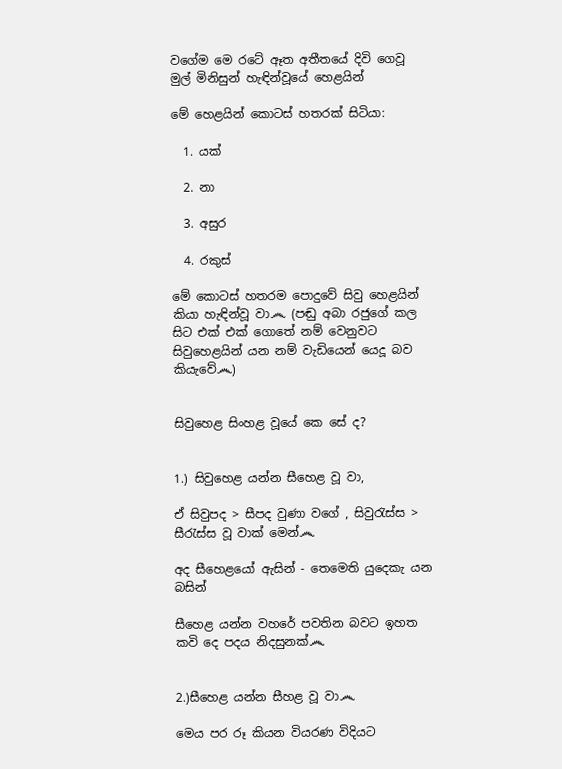වගේම මෙ රටේ ඈත අතීතයේ දිවි ගෙවූ මුල් මිනිසුන් හැඳින්වූයේ හෙළයින්

මේ හෙළයින් කොටස් හතරක් සිටියා:

  1. යක්

  2. නා

  3. අසුර

  4. රකුස්

මේ කොටස් හතරම පොදුවේ සිවු හෙළයින් කියා හැඳින්වූ වා෴ (පඬු අබා රජුගේ කල සිට එක් එක් ගොතේ නම් වෙනුවට සිවුහෙළයින් යන නම් වැඩියෙන් යෙදූ බව කියැවේ෴)


සිවුහෙළ සිංහළ වූයේ කෙ සේ ද?


1.) සිවුහෙළ යන්න සීහෙළ වූ වා,

ඒ සිවුපද > සීපද වුණා වගේ , සිවුරැස්ස > සීරැස්ස වූ වාක් මෙන්෴

අද සීහෙළයෝ ඇසින් - තෙමෙති යුදෙකැ යන බසින්

සීහෙළ යන්න වහරේ පවතින බවට ඉහත කවි දෙ පදය නිදසුනක්෴


2.)සීහෙළ යන්න සීහළ වූ වා෴

මෙය පර රූ කියන වියරණ විදියට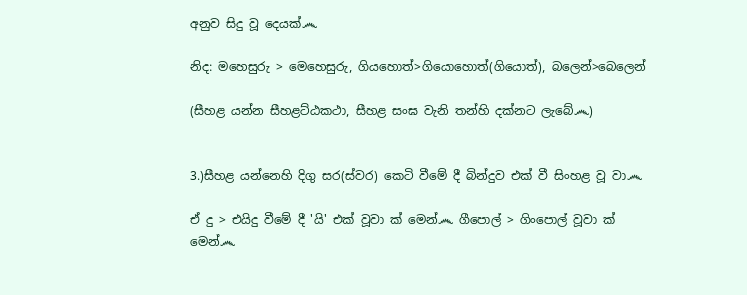අනුව සිදු වූ දෙයක්෴

නිද: මහෙසුරු > මෙහෙසුරු, ගියහොත්>ගියොහොත්(ගියොත්), බලෙන්>බෙලෙන්

(සීහළ යන්න සීහළට්ඨකථා, සීහළ සංඝ වැනි තන්හි දක්නට ලැබේ෴)


3.)සීහළ යන්නෙහි දිගු සර(ස්වර) කෙටි වීමේ දී බින්දුව එක් වී සිංහළ වූ වා෴

ඒ දු > එයිදු වීමේ දී 'යි' එක් වූවා ක් මෙන්෴ ගීපොල් > ගිංපොල් වූවා ක් මෙන්෴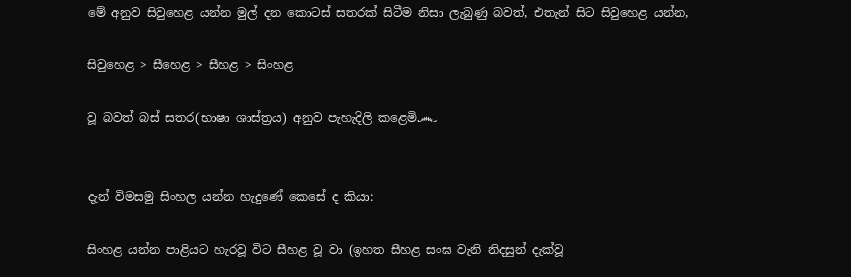මේ අනුව සිවුහෙළ යන්න මුල් දන කොටස් සතරක් සිටීම නිසා ලැබුණු බවත්, එතැන් සිට සිවුහෙළ යන්න,

සිවුහෙළ > සීහෙළ > සීහළ > සිංහළ

වූ බවත් බස් සතර(භාෂා ශාස්ත්‍රය) අනුව පැහැදිලි කළෙමි෴


දැන් විමසමු සිංහල යන්න හැදුණේ කෙසේ ද කියා:

සිංහළ යන්න පාළියට හැරවූ විට සීහළ වූ වා (ඉහත සීහළ සංඝ වැනි නිදසුන් දැක්වූ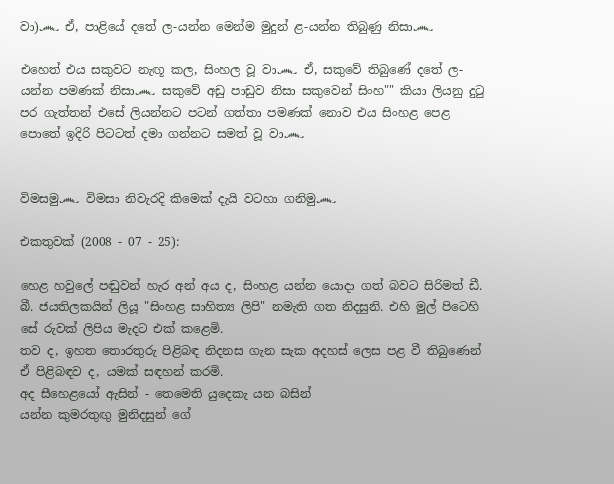වා)෴ ඒ, පාළියේ දතේ ල-යන්න මෙන්ම මුදුන් ළ-යන්න තිබුණු නිසා෴

එහෙත් එය සකුවට නැඟූ කල, සිංහල වූ වා෴ ඒ, සකුවේ තිබුණේ දතේ ල-යන්න පමණක් නිසා෴ සකුවේ අඩු පාඩුව නිසා සකුවෙන් සිංහ"" කියා ලියනු දුටු පර ගැත්තන් එසේ ලියන්නට පටන් ගත්තා පමණක් නොව එය සිංහළ පෙළ පොතේ ඉදිරි පිටටත් දමා ගන්නට සමත් වූ වා෴


විමසමු෴ විමසා නිවැරදි කිමෙක් දැයි වටහා ගනිමු෴

එකතුවක් (2008 - 07 - 25):

හෙළ හවුලේ පඬුවන් හැර අන් අය ද, සිංහළ යන්න යොදා ගත් බවට සිරිමත් ඩී. බී. ජයතිලකයින් ලියූ "සිංහළ සාහිත්‍ය ලිපි" නමැති ගත නිදසුනි. එහි මුල් පිටෙහි සේ රුවක් ලිපිය මැදට එක් කළෙමි.
තව ද, ඉහත තොරතුරු පිළිබඳ නිදනස ගැන සැක අදහස් ලෙස පළ වී තිබුණෙන් ඒ පිළිබඳව ද, යමක් සඳහන් කරමි.
අද සීහෙළයෝ ඇසින් - තෙමෙති යුදෙකැ යන බසින්
යන්න කුමරතුඟු මුනිදසුන් ගේ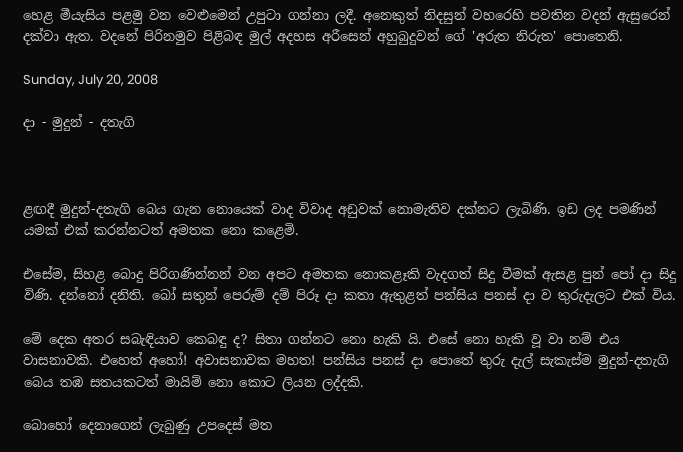හෙළ මීයැසිය පළමු වන වෙළුමෙන් උපුටා ගන්නා ලදී. අනෙකුත් නිදසුන් වහරෙහි පවතින වදන් ඇසුරෙන් දක්වා ඇත. වදනේ පිරිනමුව පිළිබඳ මුල් අදහස අරීසෙන් අහුබුදුවන් ගේ 'අරුත නිරුත' පොතෙනි.

Sunday, July 20, 2008

දා - මුදුන් - දතැගි



ළඟදී මුදුන්-දතැගි බෙය ගැන නොයෙක් වාද විවාද අඩුවක් නොමැතිව දක්නට ලැබිණි. ඉඩ ලද පමණින් යමක් එක් කරන්නටත් අමතක නො කළෙමි.

එසේම, සිහළ බොදු පිරිගණින්නන් වන අපට අමතක නොකළෑකි වැදගත් සිදු වීමක් ඇසළ පුන් පෝ දා සිදු විණි. දන්නෝ දනිති. බෝ සතුන් පෙරුම් දම් පිරූ දා කතා ඇතුළත් පන්සිය පනස් දා ව තුරුදැලට එක් විය.

මේ දෙක අතර සබැඳියාව කෙබඳු ද? සිතා ගන්නට නො හැකි යි. එසේ නො හැකි වූ වා නම් එය වාසනාවකි. එහෙත් අහෝ! අවාසනාවක මහත! පන්සිය පනස් දා පොතේ තුරු දැල් සැකැස්ම මුදුන්-දතැගි බෙය තඹ සතයකටත් මායිම් නො කොට ලියන ලද්දකි.

බොහෝ දෙනාගෙන් ලැබුණු උපදෙස් මත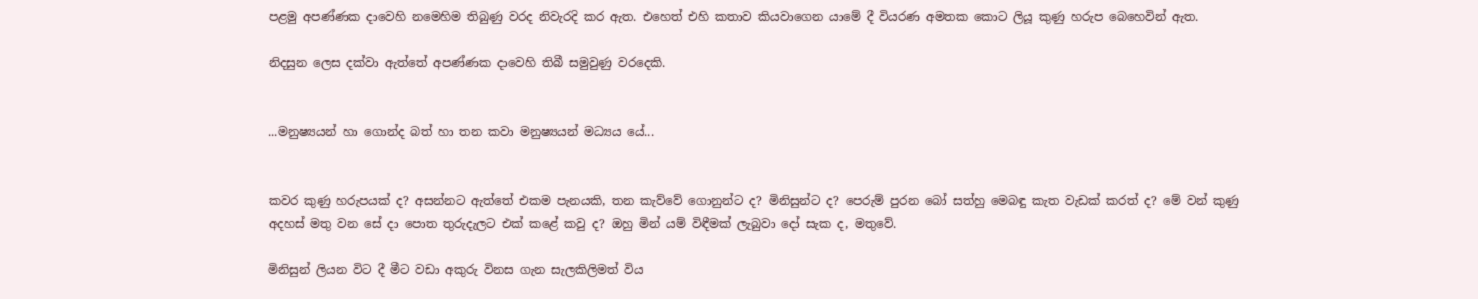පළමු අපණ්ණක දාවෙහි නමෙහිම තිබුණු වරද නිවැරදි කර ඇත. එහෙත් එහි කතාව කියවාගෙන යාමේ දී වියරණ අමතක කොට ලියූ කුණු හරුප බෙහෙවින් ඇත.

නිදසුන ලෙස දක්වා ඇත්තේ අපණ්ණක දාවෙහි තිබී සමුවුණු වරදෙකි.


...මනුෂ්‍යයන් හා ගොන්ද බත් හා තන කවා මනුෂ්‍යයන් මධ්‍යය යේ...


කවර කුණු හරුපයක් ද? අසන්නට ඇත්තේ එකම පැනයකි, තන කැව්වේ ගොනුන්ට ද? මිනිසුන්ට ද? පෙරුම් පුරන බෝ සත්හු මෙබඳු කැත වැඩක් කරත් ද? මේ වන් කුණු අදහස් මතු වන සේ දා පොත තුරුදැලට එක් කළේ කවු ද? ඔහු මින් යම් විඳීමක් ලැබුවා දෝ සැක ද, මතුවේ.

මිනිසුන් ලියන විට දී මීට වඩා අකුරු විනස ගැන සැලකිලිමත් විය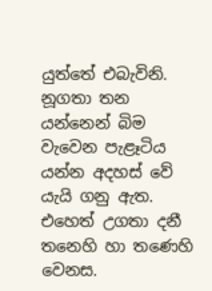යුත්තේ එබැවිනි. නූගතා තන යන්නෙන් බිම වැවෙන පැළෑටිය යන්න අදහස් වේ යැයි ගනු ඇත. එහෙත් උගතා දනී තනෙහි හා තණෙහි වෙනස.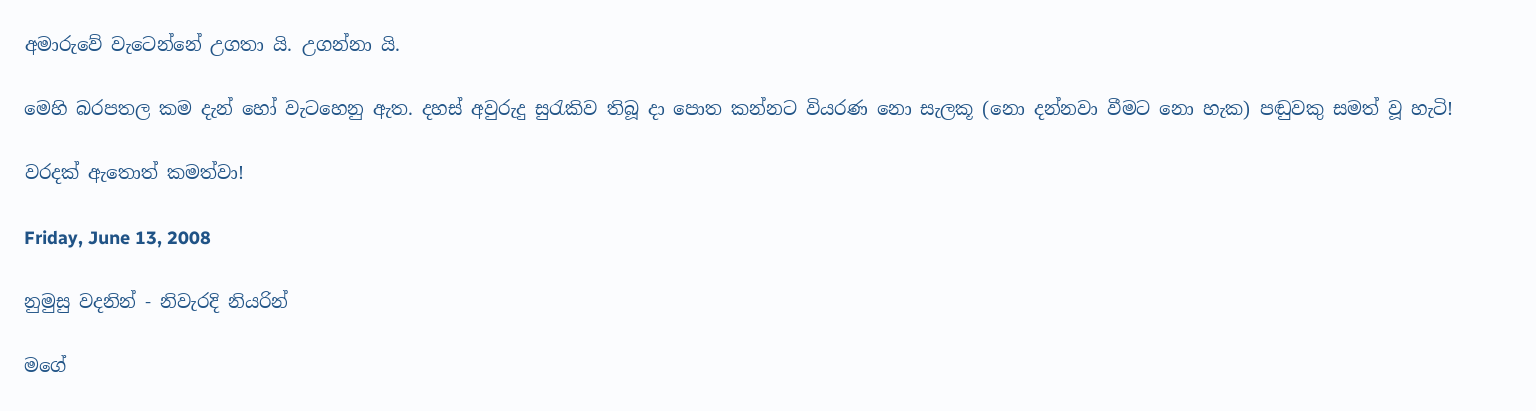අමාරුවේ වැටෙන්නේ උගතා යි. උගන්නා යි.

මෙහි බරපතල කම දැන් හෝ වැටහෙනු ඇත. දහස් අවුරුදු සුරැකිව තිබූ දා පොත කන්නට වියරණ නො සැලකූ (නො දන්නවා වීමට නො හැක) පඬුවකු සමත් වූ හැටි!

වරදක් ඇතොත් කමත්වා!

Friday, June 13, 2008

නුමුසු වදනින් - නිවැරදි නියරින්

මගේ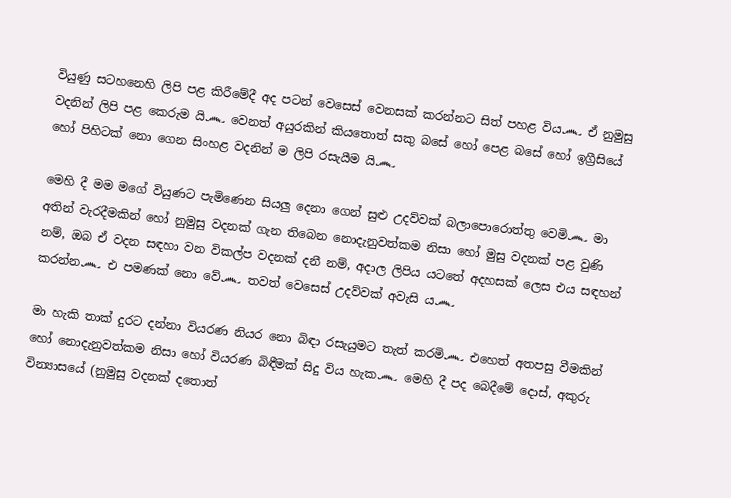වියුණු සටහනෙහි ලිපි පළ කිරීමේදී අද පටන් වෙසෙස් වෙනසක් කරන්නට සිත් පහළ විය෴ ඒ නුමුසු වදනින් ලිපි පළ කෙරුම යි෴ වෙනත් අයුරකින් කියතොත් සකු බසේ හෝ පෙළ බසේ හෝ ඉග්‍රීසියේ හෝ පිහිටක් නො ගෙන සිංහළ වදනින් ම ලිපි රසැයීම යි෴

මෙහි දී මම මගේ වියුණට පැමිණෙන සියලු දෙනා ගෙන් සුළු උදව්වක් බලාපොරොත්තු වෙමි෴ මා අතින් වැරදීමකින් හෝ නුමුසු වදනක් ගැන තිබෙන නොදැනුවත්කම නිසා හෝ මුසු වදනක් පළ වුණි නම්, ඔබ ඒ වදන සඳහා වන විකල්ප වදනක් දනී නම්, අදාල ලිපිය යටතේ අදහසක් ලෙස එය සඳහන් කරන්න෴ එ පමණක් නො වේ෴ තවත් වෙසෙස් උදව්වක් අවැසි ය෴

මා හැකි තාක් දුරට දන්නා වියරණ නියර නො බිඳා රසැයුමට තැත් කරමි෴ එහෙත් අතපසු වීමකින් හෝ නොදැනුවත්කම නිසා හෝ වියරණ බිඳීමක් සිදු විය හැක෴ මෙහි දී පද බෙදීමේ දොස්, අකුරු වින්‍යාසයේ (නුමුසු වදනක් දතොත්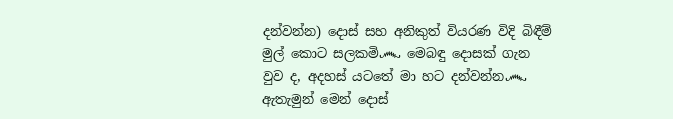දන්වන්න) දොස් සහ අනිකුත් වියරණ විදි බිඳීම් මුල් කොට සලකමි෴ මෙබඳු දොසක් ගැන වුව ද, අදහස් යටතේ මා හට දන්වන්න෴ ඇතැමුන් මෙන් දොස්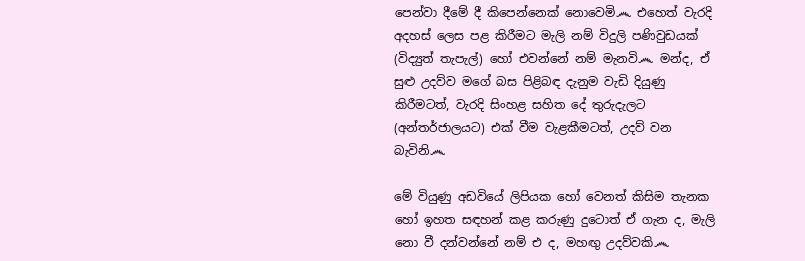පෙන්වා දීමේ දී කිපෙන්නෙක් නොවෙමි෴ එහෙත් වැරදි අදහස් ලෙස පළ කිරීමට මැලි නම් විදුලි පණිවුඩයක් (විද්‍යුත් තැපැල්) හෝ එවන්නේ නම් මැනවි෴ මන්ද, ඒ සුළු උදව්ව මගේ බස පිළිබඳ දැනුම වැඩි දියුණු කිරීමටත්, වැරදි සිංහළ සහිත දේ තුරුදැලට (අන්තර්ජාලයට) එක් වීම වැළකීමටත්, උදව් වන බැවිනි෴

මේ වියුණු අඩවියේ ලිපියක හෝ වෙනත් කිසිම තැනක හෝ ඉහත සඳහන් කළ කරුණු දුටොත් ඒ ගැන ද, මැලි නො වී දන්වන්නේ නම් එ ද, මහඟු උදව්වකි෴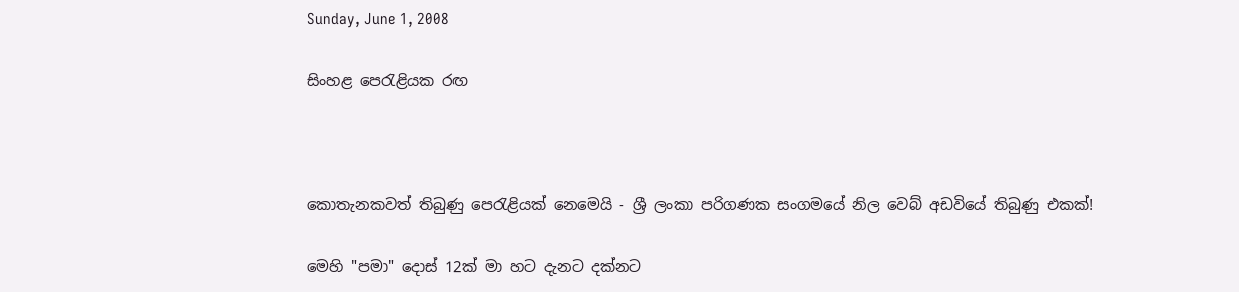Sunday, June 1, 2008

සිංහළ පෙරැළියක රඟ



කොතැනකවත් තිබුණු පෙරැළියක් නෙමෙයි - ශ්‍රී ලංකා පරිගණක සංගමයේ නිල වෙබ් අඩවියේ තිබුණු එකක්!

මෙහි "පමා" දොස් 12ක් මා හට දැනට දක්නට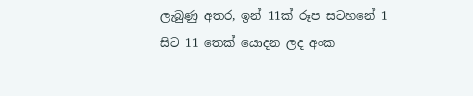ලැබුණු අතර, ඉන් 11ක් රූප සටහනේ 1 සිට 11 තෙක් යොදන ලද අංක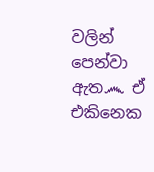වලින් පෙන්වා ඇත෴ ඒ එකිනෙක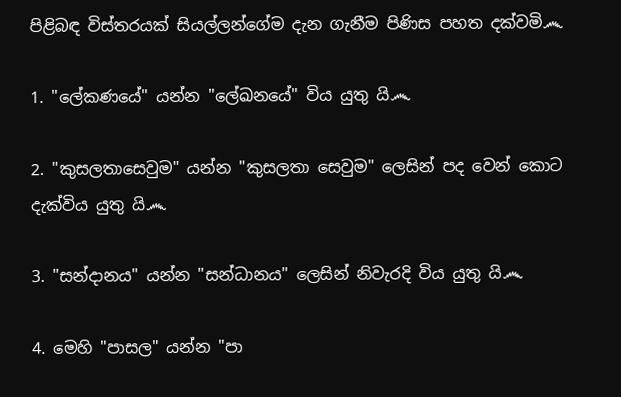පිළිබඳ විස්තරයක් සියල්ලන්ගේම දැන ගැනීම පිණිස පහත දක්වමි෴

1. "ලේකණයේ" යන්න "ලේඛනයේ" විය යුතු යි෴

2. "කුසලතාසෙවුම" යන්න "කුසලතා සෙවුම" ලෙසින් පද වෙන් කොට දැක්විය යුතු යි෴

3. "සන්දානය" යන්න "සන්ධානය" ලෙසින් නිවැරදි විය යුතු යි෴

4. මෙහි "පාසල" යන්න "පා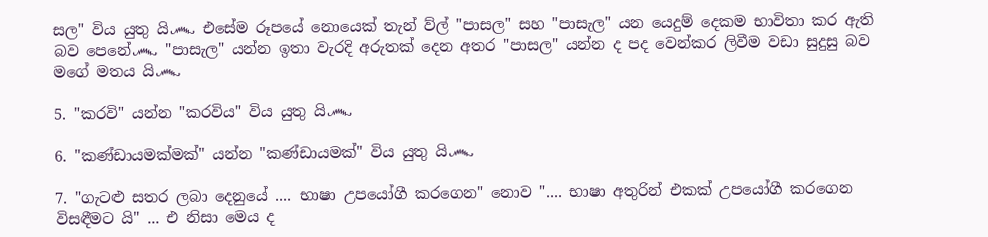සල" විය යුතු යි෴ එසේම රූපයේ නොයෙක් තැන් ව්ල් "පාසල" සහ "පාසැල" යන යෙදුම් දෙකම භාවිතා කර ඇති බව පෙනේ෴ "පාසැල" යන්න ඉතා වැරදි අරුතක් දෙන අතර "පාසල" යන්න ද පද වෙන්කර ලිවීම වඩා සුදුසු බව මගේ මතය යි෴

5. "කරවි" යන්න "කරවිය" විය යුතු යි෴

6. "කණ්ඩායමක්මක්" යන්න "කණ්ඩායමක්" විය යුතු යි෴

7. "ගැටළු සතර ලබා දෙනුයේ .... භාෂා උපයෝගී කරගෙන" නොව ".... භාෂා අතුරින් එකක් උපයෝගී කරගෙන විසඳීමට යි" ... එ නිසා මෙය ද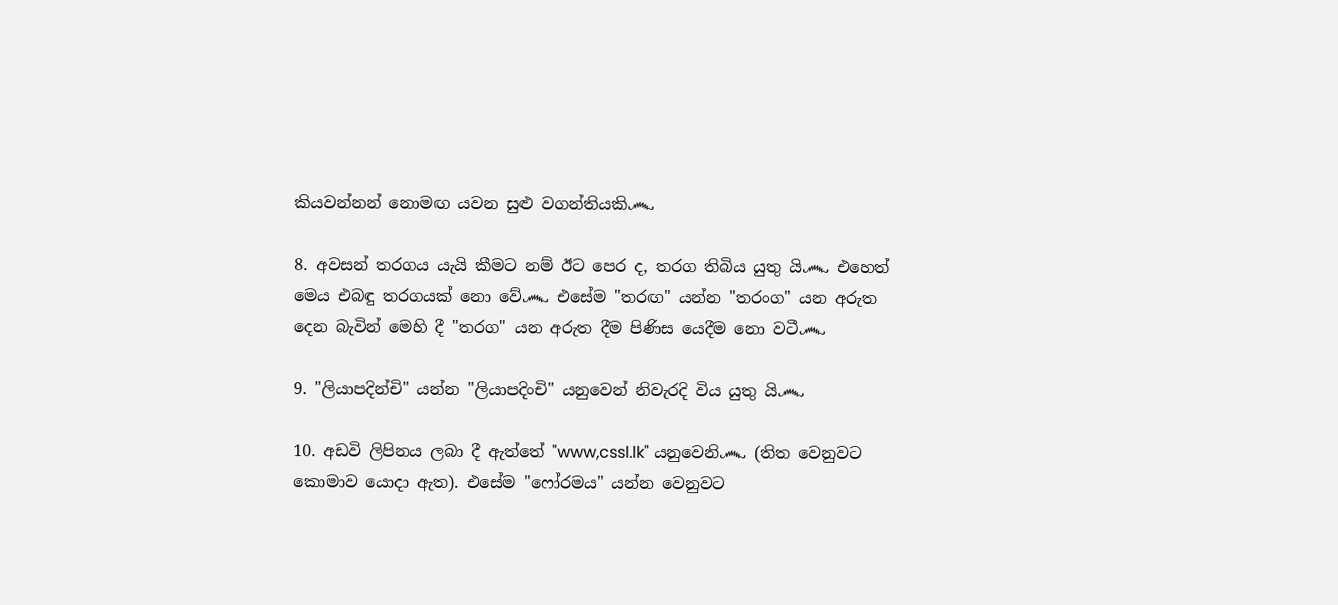කියවන්නන් නොමඟ යවන සුළු වගන්තියකි෴

8. අවසන් තරගය යැයි කීමට නම් ඊට පෙර ද, තරග තිබිය යුතු යි෴ එහෙත් මෙය එබඳු තරගයක් නො වේ෴ එසේම "තරඟ" යන්න "තරංග" යන අරුත දෙන බැවින් මෙහි දී "තරග" යන අරුත දීම පිණිස යෙදීම නො වටී෴

9. "ලියාපදින්චි" යන්න "ලියාපදිංචි" යනුවෙන් නිවැරදි විය යුතු යි෴

10. අඩවි ලිපිනය ලබා දී ඇත්තේ "www,cssl.lk" යනුවෙනි෴ (තිත වෙනුවට කොමාව යොදා ඇත). එසේම "ෆෝරමය" යන්න වෙනුවට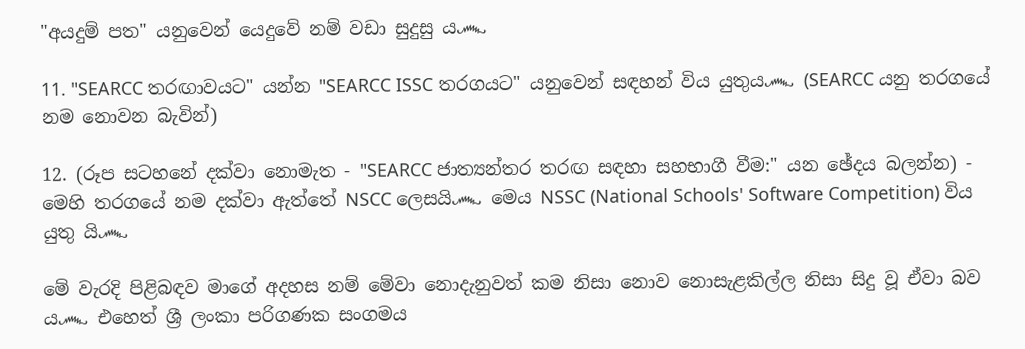"අයදුම් පත" යනුවෙන් යෙදුවේ නම් වඩා සුදුසු ය෴

11. "SEARCC තරඟාවයට" යන්න "SEARCC ISSC තරගයට" යනුවෙන් සඳහන් විය යුතුය෴ (SEARCC යනු තරගයේ නම නොවන බැවින්)

12. (රූප සටහනේ දක්වා නොමැත - "SEARCC ජාත්‍යන්තර තරඟ සඳහා සහභාගී වීම:" යන ඡේදය බලන්න) - මෙහි තරගයේ නම දක්වා ඇත්තේ NSCC ලෙසයි෴ මෙය NSSC (National Schools' Software Competition) විය යුතු යි෴

මේ වැරදි පිළිබඳව මාගේ අදහස නම් මේවා නොදැනුවත් කම නිසා නොව නොසැළකිල්ල නිසා සිදු වූ ඒවා බව ය෴ එහෙත් ශ්‍රී ලංකා පරිගණක සංගමය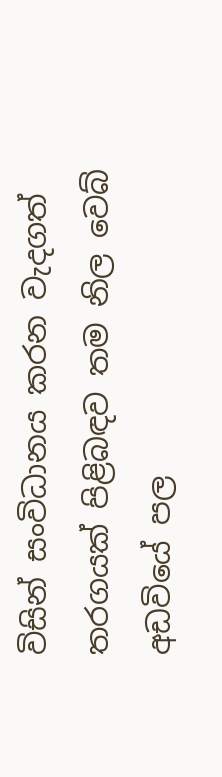විසින් සංවිධානය කරන වැදගත් තරගයක් පිළිබඳව තම නිල වෙබ් අඩවියේ පල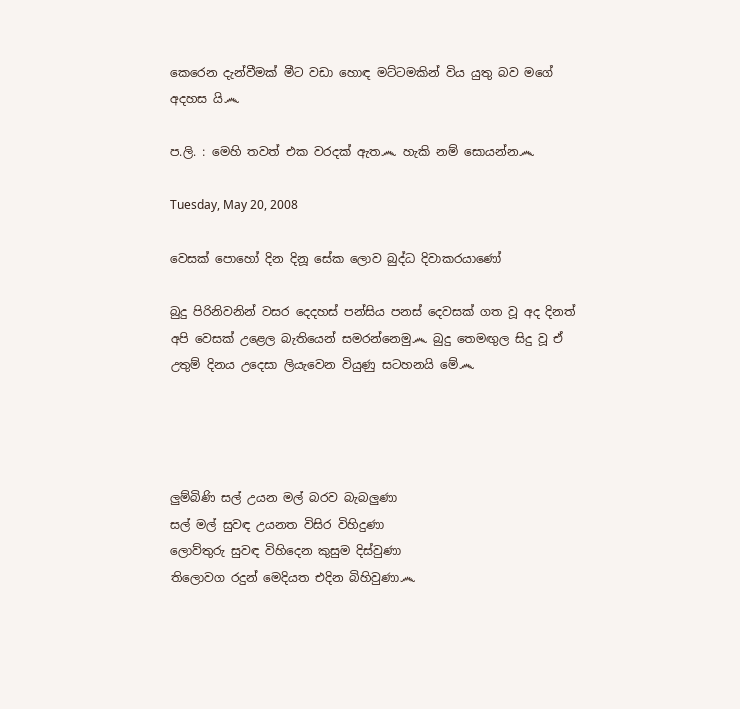කෙරෙන දැන්වීමක් මීට වඩා හොඳ මට්ටමකින් විය යුතු බව මගේ අදහස යි෴

ප.ලි. : මෙහි තවත් එක වරදක් ඇත෴ හැකි නම් සොයන්න෴

Tuesday, May 20, 2008

වෙසක් පොහෝ දින දිනූ සේක ලොව බුද්ධ දිවාකරයාණෝ

බුදු පිරිනිවනින් වසර දෙදහස් පන්සිය පනස් දෙවසක් ගත වූ අද දිනත් අපි වෙසක් උළෙල බැතියෙන් සමරන්නෙමු෴ බුදු තෙමඟුල සිදු වූ ඒ උතුම් දිනය උදෙසා ලියැවෙන වියුණු සටහනයි මේ෴




ලුම්බිණි සල් උයන මල් බරව බැබලුණා
සල් මල් සුවඳ උයනත විසිර විහිදුණා
ලොව්තුරු සුවඳ විහිදෙන කුසුම දිස්වුණා
තිලොවග රදුන් මෙදියත එදින බිහිවුණා෴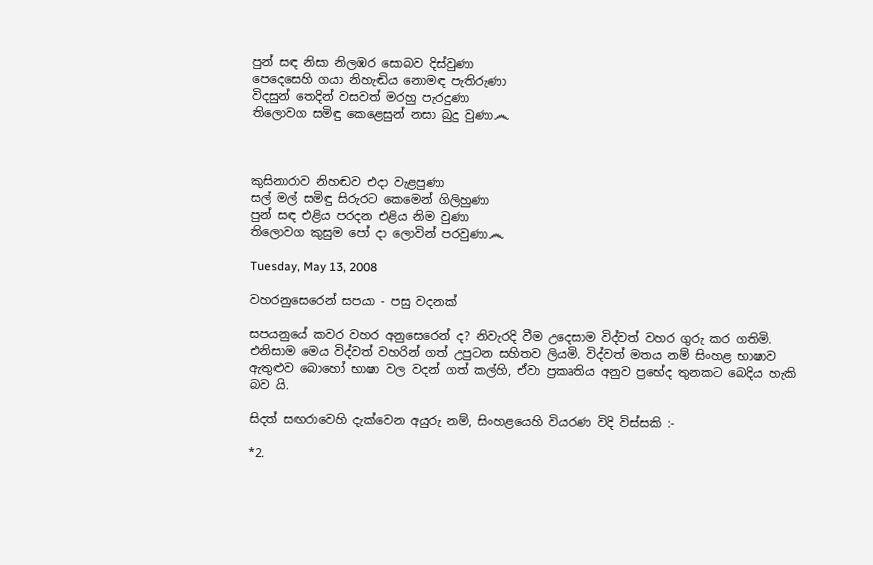පුන් සඳ නිසා නිලඹර සොබව දිස්වුණා
පෙදෙසෙහි ගයා නිහැඬිය නොමඳ පැතිරුණා
විදසුන් තෙදින් වසවත් මරහු පැරදුණා
තිලොවග සමිඳු කෙළෙසුන් නසා බුදු වුණා෴



කුසිනාරාව නිහඬව එදා වැළපුණා
සල් මල් සමිඳු සිරුරට කෙමෙන් ගිලිහුණා
පුන් සඳ එළිය පරදන එළිය නිම වුණා
තිලොවග කුසුම පෝ දා ලොවින් පරවුණා෴

Tuesday, May 13, 2008

වහරනුසෙරෙන් සපයා - පසු වදනක්

සපයනුයේ කවර වහර අනුසෙරෙන්‍ ද? නිවැරදි වීම උදෙසාම විද්වත් වහර ගුරු කර ගතිමි. එනිසාම මෙය විද්වත් වහරින් ගත් උපුටන සහිතව ලියමි. විද්වත් මතය නම් සිංහළ භාෂාව ඇතුළුව බොහෝ භාෂා වල වදන් ගත් කල්හි, ඒවා ප්‍රකෘතිය අනුව ප්‍රභේද තුනකට බෙදිය හැකි බව යි.

සිදත් සඟරාවෙහි දැක්වෙන අයුරු නම්, සිංහළයෙහි වියරණ විදි විස්සකි :-

*2.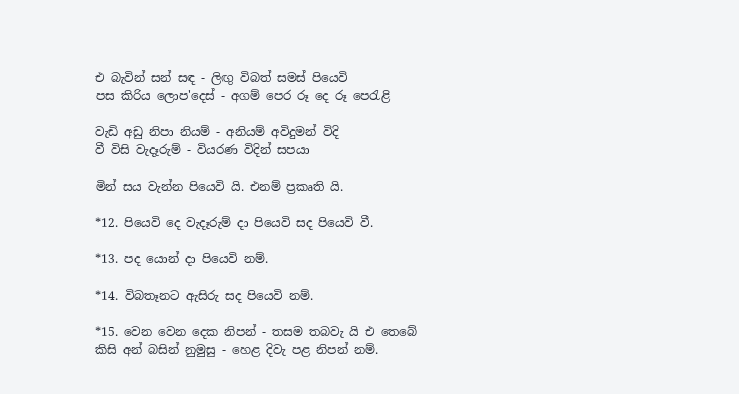එ බැවින් සන් සඳ - ලිඟු විබත් සමස් පියෙවි
පස කිරිය ලොප'දෙස් - අගම් පෙර රූ දෙ රූ පෙරැළි

වැඩි අඩු නිපා නියම් - අනියම් අවිදුමන් විදි
වී විසි වැදෑරුම් - වියරණ විදින් සපයා

මින් සය වැන්න පියෙවි යි. එනම් ප්‍රකෘති යි.

*12. පියෙවි දෙ වැදෑරුම් දා පියෙවි සද පියෙවි වී.

*13. පද යොන් දා පියෙවි නම්.

*14. විබතෑනට ඇසිරු සද පියෙවි නම්.

*15. වෙන වෙන දෙක නිපන් - තසම තබවැ යි එ තෙබේ
කිසි අන් බසින් නුමුසු - හෙළ දිවැ පළ නිපන් නම්.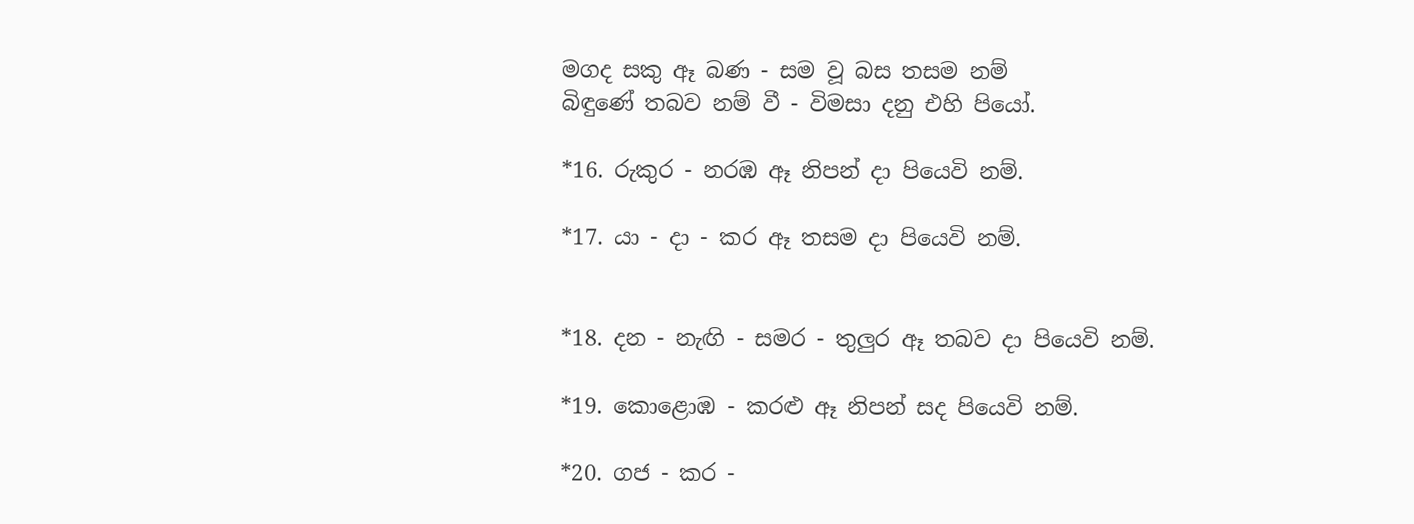මගද සකු ඈ බණ - සම වූ බස තසම නම්
බිඳුණේ තබව නම් වී - විමසා දනු එහි පියෝ.

*16. රුකුර - නරඹ ඈ නිපන් දා පියෙවි නම්.

*17. යා - දා - කර ඈ තසම දා පියෙවි නම්.


*18. දන - නැඟි - සමර - තුලුර ඈ තබව දා පියෙවි නම්.

*19. කොළොඹ - කරළු ඈ නිපන් සද පියෙවි නම්.

*20. ගජ - කර -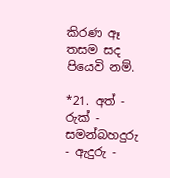කිරණ ඈ තසම සද පියෙවි නම්.

*21. අත් - රුක් - සමන්බහදුරු - ඇදුරු -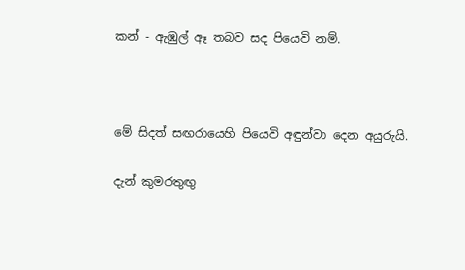කන් - ඇඹුල් ඈ තබව සද පියෙවි නම්.



මේ සිදත් සඟරායෙහි පියෙවි අඳුන්වා දෙන අයුරුයි.

දැන් කුමරතුඟු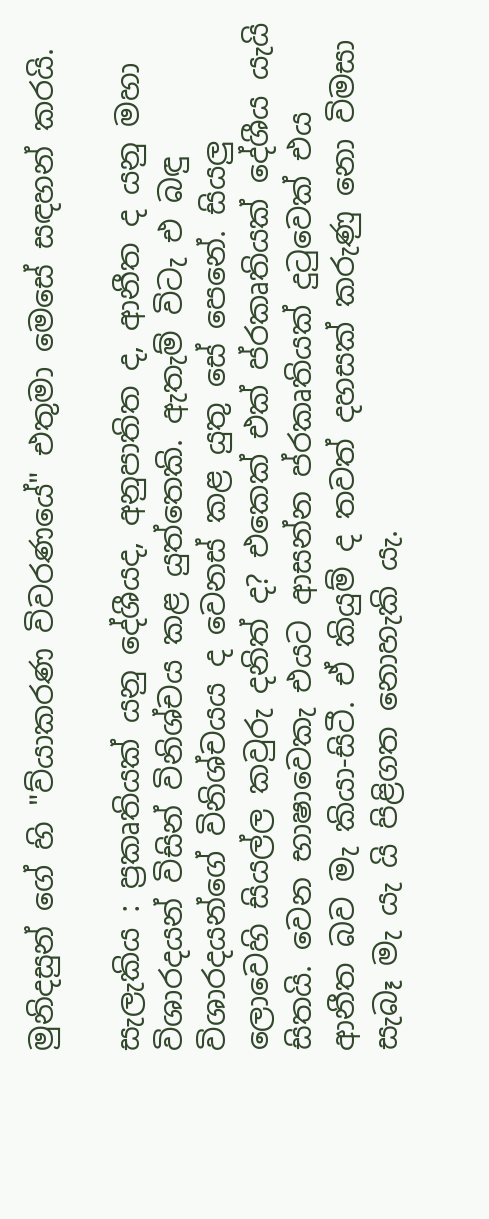මුනිදසුන් ගේ හි "ව්යාකරණ විවරණයේ" එතුමා මෙසේ සඳහන් කරයි.

සැලැකිය : ප්‍රකෘතියක් යනු දේශීයද, අනුපාතිත ද, ආනීත ද යනු මහා විශාරදයන් විසින් විනිශ්චය කළ යුත්තෙකි. ඇතැම් විටැ එ බඳු විශාරදයන්ගේ විනිශ්චයය ද වෙනස් කළ යුතු සේ පෙනේ. සියලු ලොවෙහි සියල්ල කවුරු දනිත් ද? එකෙක් එක් ප්රකෘතියක් දේශීය යැයි සිතයි. වෙන භාෂාවෙකැ එයට ආසන්න ප්රකෘතියක් දුටුවෙක් එය ආනීත බව මැ කියා-සිටී. ඒ කියුම් ද තවත් දහසක් කරුණු නො විමසා සැබෑ මැ යැ යි පිළිගත නොහැකි යැ.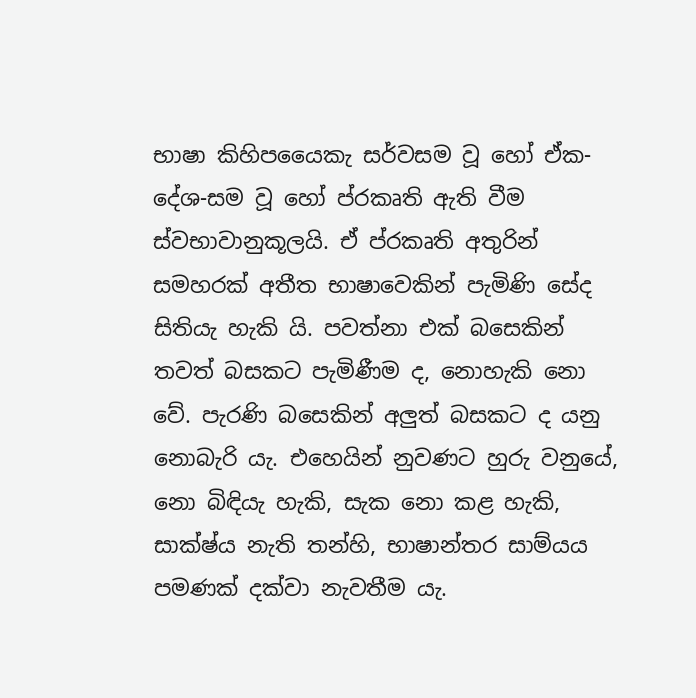භාෂා කිහිපයෛකැ සර්වසම වූ හෝ ඒක-දේශ-සම වූ හෝ ප්රකෘති ඇති වීම ස්වභාවානුකූලයි. ඒ ප්රකෘති අතුරින් සමහරක් අතීත භාෂාවෙකින් පැමිණි සේද සිතියැ හැකි යි. පවත්නා එක් බසෙකින් තවත් බසකට පැමිණීම ද, නොහැකි නො වේ. පැරණි බසෙකින් අලුත් බසකට ද යනු නොබැරි යැ. එහෙයින් නුවණට හුරු වනුයේ, නො බිඳියැ හැකි, සැක නො කළ හැකි, සාක්ෂ්ය නැති තන්හි, භාෂාන්තර සාම්යය පමණක් දක්වා නැවතීම යැ.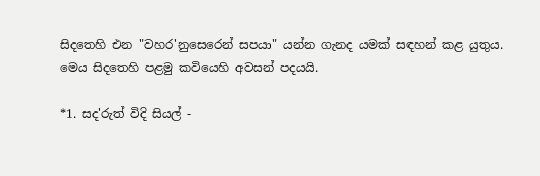සිදතෙහි එන "වහර'නුසෙරෙන් සපයා" යන්න ගැනද යමක් සඳහන් කළ යුතුය. මෙය සිදතෙහි පළමු කවියෙහි අවසන් පදයයි.

*1. සද'රුත් විදි සියල් -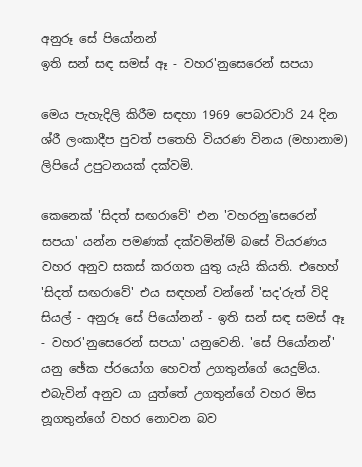අනුරූ සේ පියෝනන්
ඉති සන් සඳ සමස් ඈ - වහර'නුසෙරෙන් සපයා

මෙය පැහැදිලි කිරීම සඳහා 1969 පෙබරවාරි 24 දින ශ්රී ලංකාදීප පුවත් පතෙහි වියරණ විනය (මහානාම) ලිපියේ උපුටනයක් දක්වමි.

කෙනෙක් 'සිදත් සඟරාවේ' එන 'වහරනු'සෙරෙන් සපයා' යන්න පමණක් දක්වමින්ම් බසේ වියරණය වහර අනුව සකස් කරගත යුතු යැයි කියති. එහෙහ් 'සිදත් සඟරාවේ' එය සඳහන් වන්නේ 'සද'රුත් විදි සියල් - අනුරූ සේ පියෝනන් - ඉති සන් සඳ සමස් ඈ - වහර'නුසෙරෙන් සපයා' යනුවෙනි. 'සේ පියෝනන්' යනු ඡේක ප්රයෝග හෙවත් උගතුන්ගේ යෙදුම්ය. එබැවින් අනුව යා යුත්තේ උගතුන්ගේ වහර මිස නූගතුන්ගේ වහර නොවන බව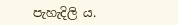පැහැදිලි ය.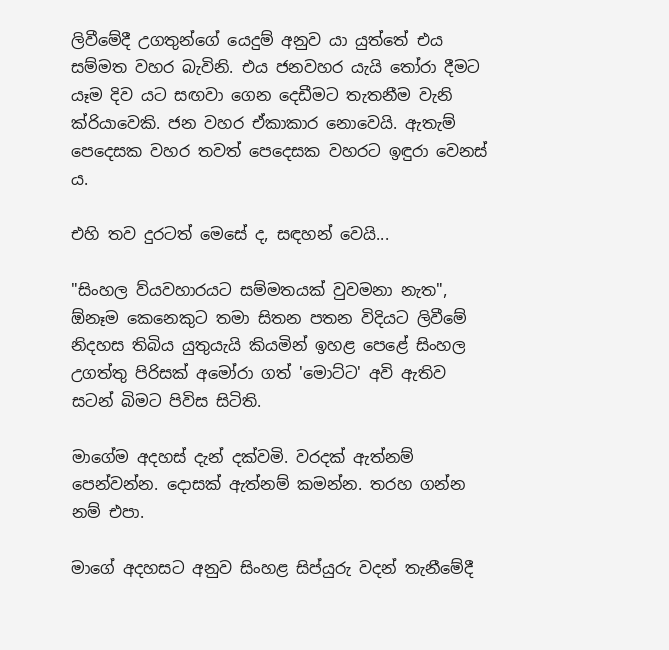ලිවීමේදී උගතුන්ගේ යෙදුම් අනුව යා යුත්තේ එය සම්මත වහර බැවිනි. එය ජනවහර යැයි තෝරා දීමට යෑම දිව යට සඟවා ගෙන දෙඩීමට තැතනීම වැනි ක්රියාවෙකි. ජන වහර ඒකාකාර නොවෙයි. ඇතැම් පෙදෙසක වහර තවත් පෙදෙසක වහරට ඉඳුරා වෙනස් ය.

එහි තව දුරටත් මෙසේ ද, සඳහන් වෙයි...

"සිංහල ව්යවහාරයට සම්මතයක් වුවමනා නැත", ඕනෑම කෙනෙකුට තමා සිතන පතන විදියට ලිවීමේ නිදහස තිබිය යුතුයැයි කියමින් ඉහළ පෙළේ සිංහල උගත්තු පිරිසක් අමෝරා ගත් 'මොට්ට' අවි ඇතිව සටන් බිමට පිවිස සිටිති.

මාගේම අදහස් දැන් දක්වමි. වරදක් ඇත්නම් පෙන්වන්න. දොසක් ඇත්නම් කමන්න. තරහ ගන්න නම් එපා.

මාගේ අදහසට අනුව සිංහළ සිප්යුරු වදන් තැනීමේදී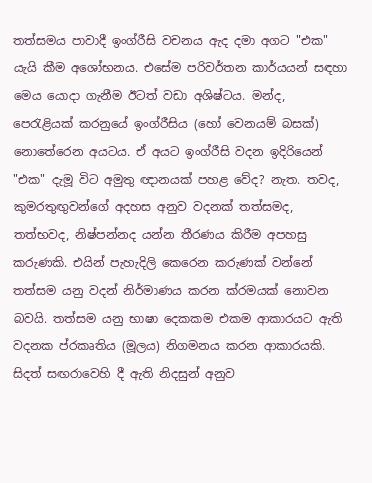තත්සමය පාවාදී ඉංග්රීසි වචනය ඇද දමා අගට "එක" යැයි කීම අශෝභනය. එසේම පරිවර්තන කාර්යයන් සඳහා මෙය යොදා ගැනීම ඊටත් වඩා අශිෂ්ටය. මන්ද, පෙරැළියක් කරනුයේ ඉංග්රීසිය (හෝ වෙනයම් බසක්) නොතේරෙන අයටය. ඒ අයට ඉංග්රීසි වදන ඉදිරියෙන් "එක" දැමූ විට අමුතු ඥානයක් පහළ වේද? නැත. තවද, කුමරතුඟුවන්ගේ අදහස අනුව වදනක් තත්සමද, තත්භවද, නිෂ්පන්නද යන්න තීරණය කිරීම අපහසු කරුණකි. එයින් පැහැදිලි කෙරෙන කරුණක් වන්නේ තත්සම යනු වදන් නිර්මාණය කරන ක්රමයක් නොවන බවයි. තත්සම යනු භාෂා දෙකකම එකම ආකාරයට ඇති වදනක ප්රකෘතිය (මූලය) නිගමනය කරන ආකාරයකි. සිදත් සඟරාවෙහි දී ඇති නිදසුන් අනුව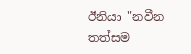ඊනියා "නවීන තත්සම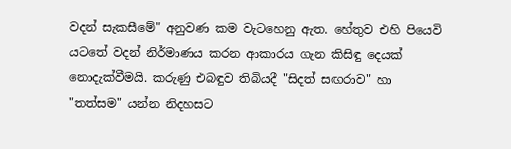වදන් සැකසීමේ" අනුවණ කම වැටහෙනු ඇත. හේතුව එහි පියෙවි යටතේ වදන් නිර්මාණය කරන ආකාරය ගැන කිසිඳු දෙයක් නොදැක්වීමයි. කරුණු එබඳුව තිබියදී "සිදත් සඟරාව" හා "තත්සම" යන්න නිදහසට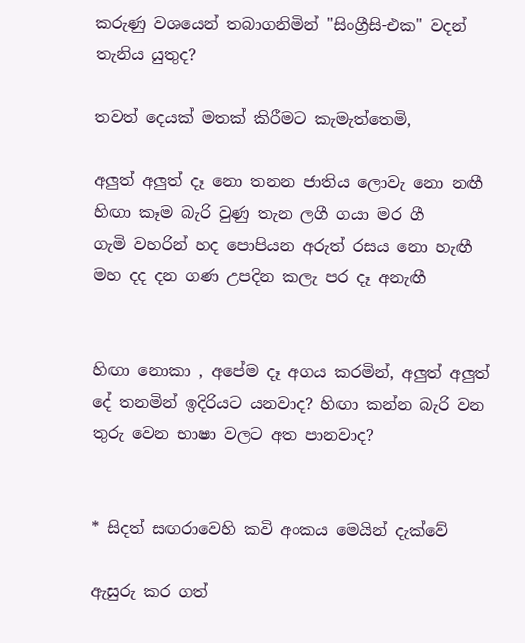කරුණු වශයෙන් තබාගනිමින් "සිංග්‍රීසි-එක" වදන් තැනිය යුතුද?

තවත් දෙයක් මතක් කිරීමට කැමැත්තෙමි,

අලුත් අලුත් දෑ නො තනන ජාතිය ලොවැ නො නඟී
හිඟා කෑම බැරි වුණු තැන ලගී ගයා මර ගී
ගැමි වහරින් හද පොපියන අරුත් රසය නො හැඟී
මහ දද දන ගණ උපදින කලැ පර දෑ අනැඟී


හිඟා නොකා , අපේම දෑ අගය කරමින්, අලුත් අලුත් දේ තනමින් ඉදිරියට යනවාද? හිඟා කන්න බැරි වන තුරු වෙන භාෂා වලට අත පානවාද?


* සිදත් සඟරාවෙහි කවි අංකය මෙයින් දැක්වේ

ඇසුරු කර ගත්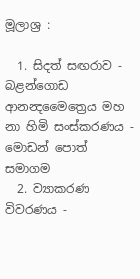මූලාශ්‍ර :

  1. සිදත් සඟරාව - බළන්ගොඩ ආනන්‍දමෛත්‍රෙය මහ නා හිමි සංස්කරණය - මොඩන් පොත් සමාගම
  2. ව්‍යාකරණ විවරණය -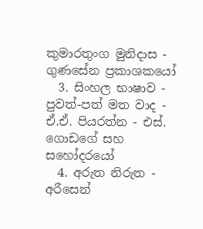කුමාරතුංග මුනිදාස - ගුණසේන ප්‍රකාශකයෝ
  3. සිංහල භාෂාව - පුවත්-පත් මත වාද - ඒ.ඒ. පියරත්න - එස්. ගොඩගේ සහ සහෝදරයෝ
  4. අරුත නිරුත - අරීසෙන්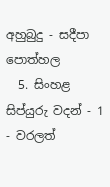අහුබුදු - සදීපා පොත්හල
  5. සිංහළ සිප්යුරු වදන් - 1 - වරලත්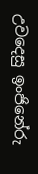උවදෙසු ඉංජිනේරු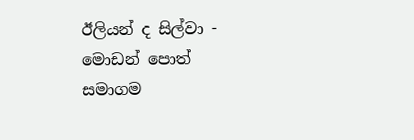ඊලියන් ද සිල්වා - මොඩන් පොත් සමාගම